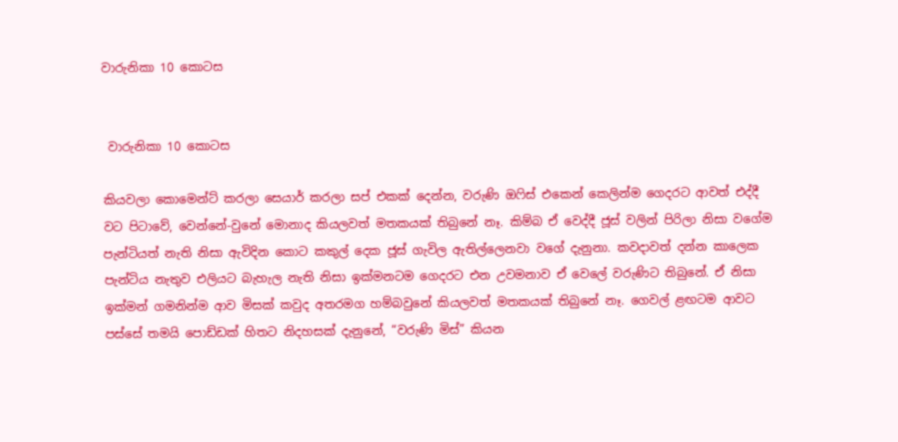වාරුනිකා 10 කොටස


 වාරුනිකා 10 කොටස

කියවලා කොමෙන්ට් කරලා සෙයාර් කරලා සප් එකක් දෙන්න, වරුණි ඔෆිස් එකෙන් කෙලින්ම ගෙදරට ආවත් එද්දී වට පිටාවේ, වෙන්නේ-වුනේ මොනාද කියලවත් මතකයක් තිබුනේ නෑ. කිම්බ ඒ වෙද්දී ජූස් වලින් පිරිලා නිසා වගේම පැන්ටියත් නැති නිසා ඇවිදින කොට කකුල් දෙක ජූස් ගැවිල ඇතිල්ලෙනවා වගේ දැනුනා. කවදාවත් දන්න කාලෙක පැන්ටිය නැතුව එලියට බැහැල නැති නිසා ඉක්මනටම ගෙදරට එන උවමනාව ඒ වෙලේ වරුණිට තිබුනේ. ඒ නිසා ඉක්මන් ගමනින්ම ආව මිසක් කවුද අතරමග හම්බවුනේ කියලවත් මතකයක් තිබුනේ නෑ. ගෙවල් ළඟටම ආවට පස්සේ තමයි පොඩ්ඩක් හිතට නිදහසක් දැනුනේ, “වරුණි මිස්” කියන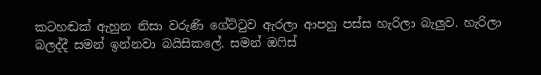කටහඬක් ඇහුන නිසා වරුණි ගේට්ටුව ඇරලා ආපහු පස්ස හැරිලා බැලුව. හැරිලා බලද්දී සමන් ඉන්නවා බයිසිකලේ. සමන් ඔෆිස්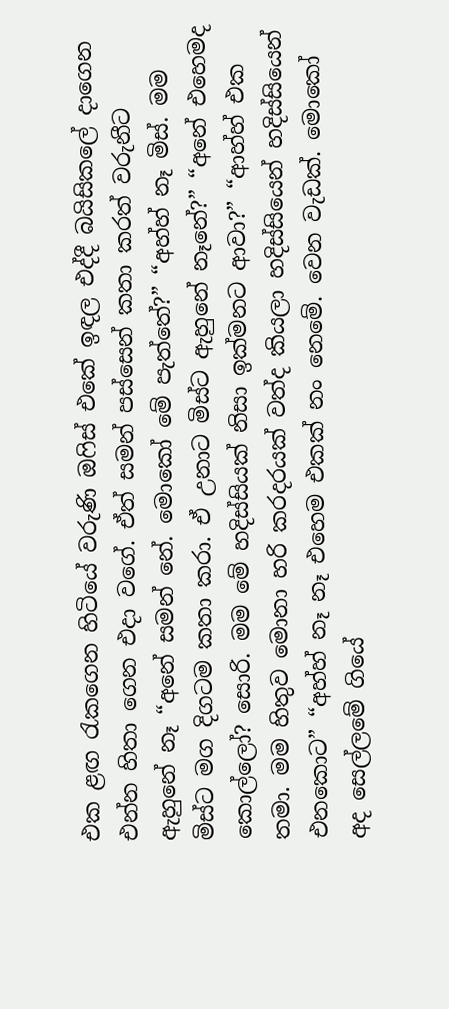එක ළඟ රැකගෙන හිටියේ වරුණි ඔෆිස් එකේ ඉඳල එද්දී බයිසිකලේ දාගෙන එන්න හිතා ගෙන එදා වගේ. ඒත් සමන් පස්සෙන් කතා කරත් වරුනීට ඇහුනේ නෑ “අනේ සමන් නේ. මොකෝ මේ පැත්තේ?” “අහ්හ් නෑ මිස්. මම මිස්ට මග දිගටම කතා කරා. ඒ උනාට මිස්ට ඇහුනේ නෑනේ?” “අනේ එහෙමද කොල්ලෝ? සොරි. මම මේ හදිස්සියක් නිසා ඉක්මනට ආවා?” “ආහ්හ් එක තමා. මම හිතුව මොනා හරි කරදරයක් වත්ද කියලා හදිස්සියෙන් හදිස්සියෙන් එනකොට” “අහ්හ් නෑ නෑ එහෙම එකක් නං නෙමේ. වෙන වැඩක්. මොකෝ අද සෙල්ලමේ ගියේ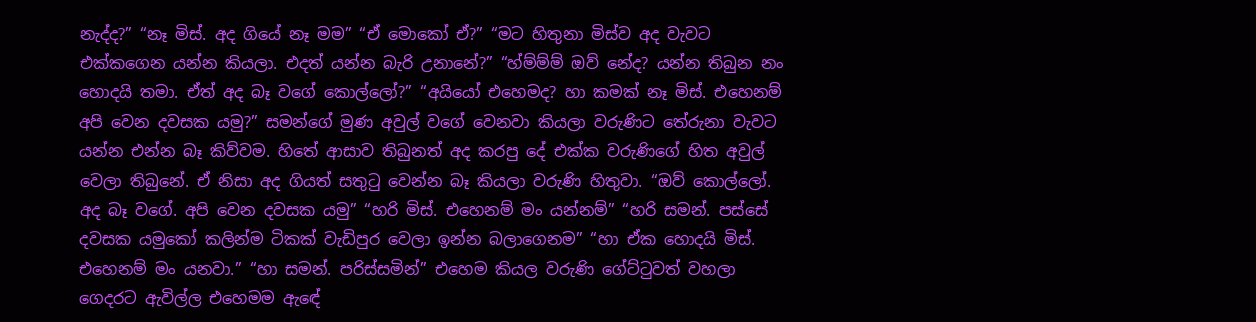නැද්ද?” “නෑ මිස්. අද ගියේ නෑ මම” “ඒ මොකෝ ඒ?” “මට හිතුනා මිස්ව අද වැවට එක්කගෙන යන්න කියලා. එදත් යන්න බැරි උනානේ?” “හ්ම්ම්ම් ඔව් නේද? යන්න තිබුන නං හොදයි තමා. ඒත් අද බෑ වගේ කොල්ලෝ?” “අයියෝ එහෙමද? හා කමක් නෑ මිස්. එහෙනම් අපි වෙන දවසක යමු?” සමන්ගේ මුණ අවුල් වගේ වෙනවා කියලා වරුණිට තේරුනා වැවට යන්න එන්න බෑ කිව්වම. හිතේ ආසාව තිබුනත් අද කරපු දේ එක්ක වරුණිගේ හිත අවුල් වෙලා තිබුනේ. ඒ නිසා අද ගියත් සතුටු වෙන්න බෑ කියලා වරුණි හිතුවා. “ඔව් කොල්ලෝ. අද බෑ වගේ. අපි වෙන දවසක යමු” “හරි මිස්. එහෙනම් මං යන්නම්” “හරි සමන්. පස්සේ දවසක යමුකෝ කලින්ම ටිකක් වැඩිපුර වෙලා ඉන්න බලාගෙනම” “හා ඒක හොදයි මිස්. එහෙනම් මං යනවා.” “හා සමන්. පරිස්සමින්” එහෙම කියල වරුණි ගේට්ටුවත් වහලා ගෙදරට ඇවිල්ල එහෙමම ඇඳේ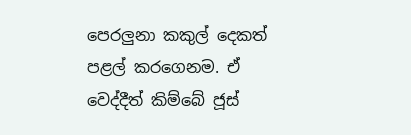පෙරලුනා කකුල් දෙකත් පළල් කරගෙනම. ඒ වෙද්දීත් කිම්බේ ජූස්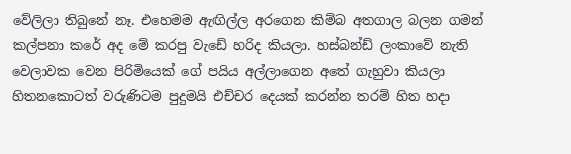වේලිලා තිබුනේ නෑ. එහෙමම ඇඟිල්ල අරගෙන කිම්බ අතගාල බලන ගමන් කල්පනා කරේ අද මේ කරපු වැඩේ හරිද කියලා. හස්බන්ඩ් ලංකාවේ නැති වෙලාවක වෙන පිරිමියෙක් ගේ පයිය අල්ලාගෙන අතේ ගැහුවා කියලා හිතනකොටත් වරුණිටම පුදුමයි එච්චර දෙයක් කරන්න තරම් හිත හදා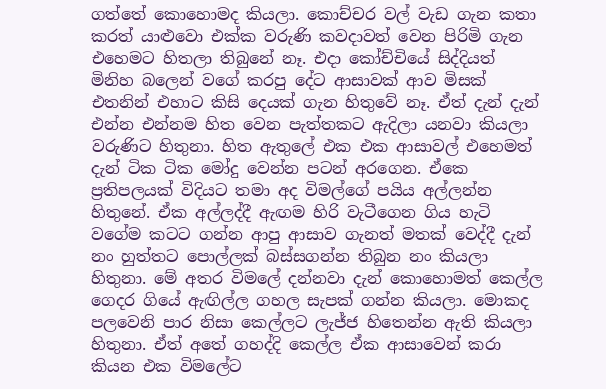ගත්තේ කොහොමද කියලා. කොච්චර වල් වැඩ ගැන කතා කරත් යාළුවො එක්ක වරුණි කවදාවත් වෙන පිරිමි ගැන එහෙමට හිතලා තිබුනේ නෑ. එදා කෝච්චියේ සිද්දියත් මිනිහ බලෙන් වගේ කරපු දේට ආසාවක් ආව මිසක් එතනින් එහාට කිසි දෙයක් ගැන හිතුවේ නෑ. ඒත් දැන් දැන් එන්න එන්නම හිත වෙන පැත්තකට ඇදිලා යනවා කියලා වරුණිට හිතුනා. හිත ඇතුලේ එක එක ආසාවල් එහෙමත් දැන් ටික ටික මෝදු වෙන්න පටන් අරගෙන. ඒකෙ ප්‍රතිපලයක් විදියට තමා අද විමල්ගේ පයිය අල්ලන්න හිතුනේ. ඒක අල්ලද්දී ඇඟම හිරි වැටීගෙන ගිය හැටි වගේම කටට ගන්න ආපු ආසාව ගැනත් මතක් වෙද්දී දැන් නං හුත්තට පොල්ලක් බස්සගන්න තිබුන නං කියලා හිතුනා. මේ අතර විමලේ දන්නවා දැන් කොහොමත් කෙල්ල ගෙදර ගියේ ඇඟිල්ල ගහල සැපක් ගන්න කියලා. මොකද පලවෙනි පාර නිසා කෙල්ලට ලැජ්ජ හිතෙන්න ඇති කියලා හිතුනා. ඒත් අතේ ගහද්දි කෙල්ල ඒක ආසාවෙන් කරා කියන එක විමලේට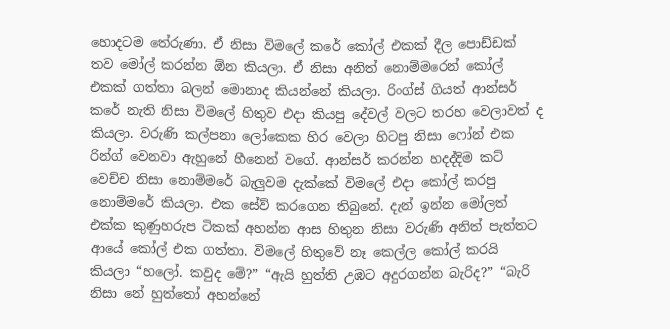හොදටම තේරුණා. ඒ නිසා විමලේ කරේ කෝල් එකක් දීල පොඩ්ඩක් තව මෝල් කරන්න ඕන කියලා. ඒ නිසා අනිත් නොම්මරෙන් කෝල් එකක් ගත්තා බලන් මොනාද කියන්නේ කියලා. රිංග්ස් ගියත් ආන්සර් කරේ නැති නිසා විමලේ හිතුව එදා කියපු දේවල් වලට තරහ වෙලාවත් ද කියලා. වරුණි කල්පනා ලෝකෙක හිර වෙලා හිටපු නිසා ෆෝන් එක රින්ග් වෙනවා ඇහුනේ හීනෙන් වගේ. ආන්සර් කරන්න හදද්දිම කට් වෙච්ච නිසා නොම්මරේ බැලුවම දැක්කේ විමලේ එදා කෝල් කරපු නොම්මරේ කියලා. එක සේව් කරගෙන තිබුනේ. දැන් ඉන්න මෝලත් එක්ක කුණුහරුප ටිකක් අහන්න ආස හිතුන නිසා වරුණි අනිත් පැත්තට ආයේ කෝල් එක ගත්තා. විමලේ හිතුවේ නෑ කෙල්ල කෝල් කරයි කියලා “හලෝ. කවුද මේ?” “ඇයි හුත්ති උඹට අදුරගන්න බැරිද?” “බැරි නිසා නේ හුත්තෝ අහන්නේ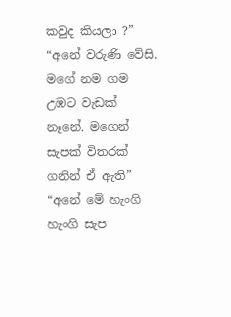කවුද කියලා ?” “අනේ වරුණි වේසි. මගේ නම ගම උඹට වැඩක් නෑනේ. මගෙන් සැපක් විතරක් ගනින් ඒ ඇති” “අනේ මේ හැංගි හැංගි සැප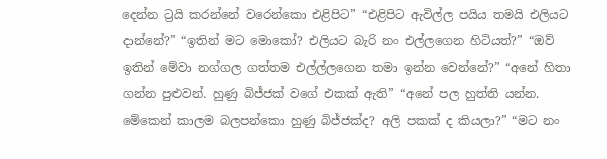දෙන්න ට්‍රයි කරන්නේ වරෙන්කො එළිපිට” “එළිපිට ඇවිල්ල පයිය තමයි එලියට දාන්නේ?” “ඉතින් මට මොකෝ? එලියට බැරි නං එල්ලගෙන හිටියත්?” “ඔව් ඉතින් මේවා නග්ගල ගත්තම එල්ල්ලගෙන තමා ඉන්න වෙන්නේ?” “අනේ හිතා ගන්න පුළුවන්. හුණු බිජ්ජක් වගේ එකක් ඇති” “අනේ පල හුත්ති යන්න. මේකෙන් කාලම බලපන්කො හුණු බිජ්ජක්ද? අලි පකක් ද කියලා?” “මට නං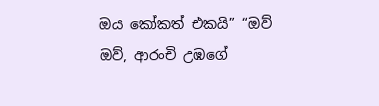ඔය කෝකත් එකයි” “ඔව් ඔව්, ආරංචි උඹගේ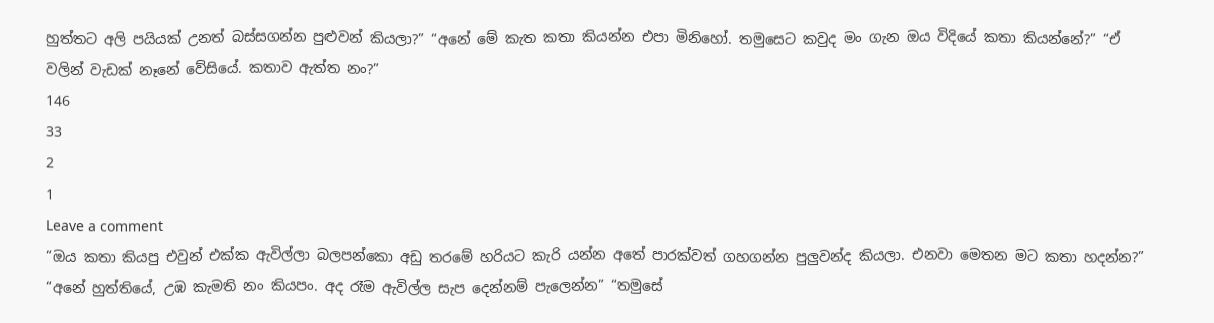හුත්තට අලි පයියක් උනත් බස්සගන්න පුළුවන් කියලා?” “අනේ මේ කැත කතා කියන්න එපා මිනිහෝ. තමුසෙට කවුද මං ගැන ඔය විදියේ කතා කියන්නේ?” “ඒ වලින් වැඩක් නෑනේ වේසියේ. කතාව ඇත්ත නං?”
146
33
2
1
Leave a comment
“ඔය කතා කියපු එවුන් එක්ක ඇවිල්ලා බලපන්කො අඩු තරමේ හරියට කැරි යන්න අතේ පාරක්වත් ගහගන්න පුලුවන්ද කියලා. එනවා මෙතන මට කතා හදන්න?” “අනේ හුත්තියේ, උඹ කැමති නං කියපං. අද රෑම ඇවිල්ල සැප දෙන්නම් පැලෙන්න” “තමුසේ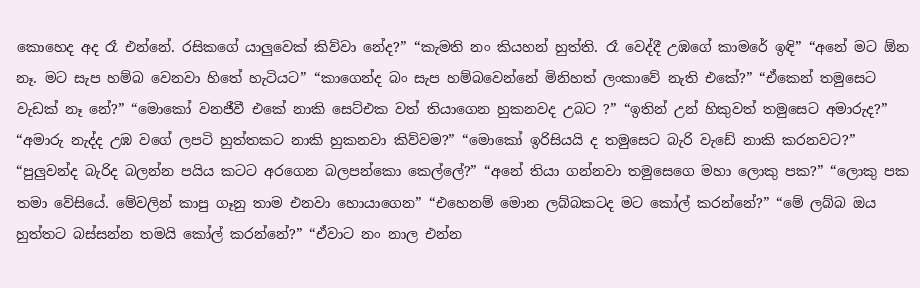කොහෙද අද රෑ එන්නේ. රසිකගේ යාලුවෙක් කිව්වා නේද?” “කැමති නං කියහන් හුත්ති. රෑ වෙද්දී උඹගේ කාමරේ ඉඳි” “අනේ මට ඕන නෑ. මට සැප හම්බ වෙනවා හිතේ හැටියට” “කාගෙන්ද බං සැප හම්බවෙන්නේ මිනිහත් ලංකාවේ නැති එකේ?” “ඒකෙන් තමුසෙට වැඩක් නෑ නේ?” “මොකෝ වනජීවී එකේ නාකි සෙට්එක වත් තියාගෙන හුකනවද උබට ?” “ඉතින් උන් හිකුවත් තමුසෙට අමාරුද?” “අමාරු නැද්ද උඹ වගේ ලපටි හුත්තකට නාකි හුකනවා කිව්වම?” “මොකෝ ඉරිසියයි ද තමුසෙට බැරි වැඩේ නාකි කරනවට?” “පුලුවන්ද බැරිද බලන්න පයිය කටට අරගෙන බලපන්කො කෙල්ලේ?” “අනේ තියා ගන්නවා තමුසෙගෙ මහා ලොකු පක?” “ලොකු පක තමා වේසියේ. මේවලින් කාපු ගෑනු තාම එනවා හොයාගෙන” “එහෙනම් මොන ලබ්බකටද මට කෝල් කරන්නේ?” “මේ ලබ්බ ඔය හුත්තට බස්සන්න තමයි කෝල් කරන්නේ?” “ඒවාට නං නාල එන්න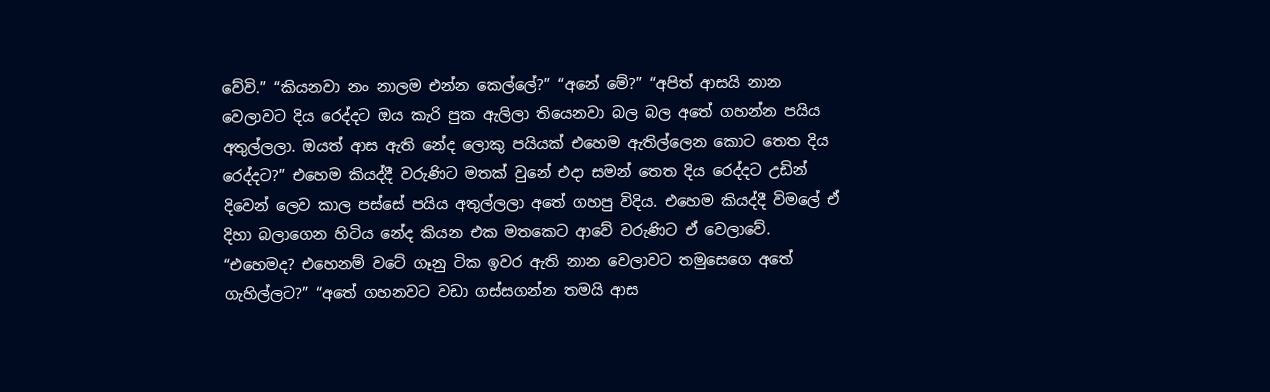වේවි.” “කියනවා නං නාලම එන්න කෙල්ලේ?” “අනේ මේ?” “අපිත් ආසයි නාන වෙලාවට දිය රෙද්දට ඔය කැරි පුක ඇලිලා තියෙනවා බල බල අතේ ගහන්න පයිය අතුල්ලලා. ඔයත් ආස ඇති නේද ලොකු පයියක් එහෙම ඇතිල්ලෙන කොට තෙත දිය රෙද්දට?” එහෙම කියද්දී වරුණිට මතක් වුනේ එදා සමන් තෙත දිය රෙද්දට උඩින් දිවෙන් ලෙව කාල පස්සේ පයිය අතුල්ලලා අතේ ගහපු විදිය. එහෙම කියද්දී විමලේ ඒ දිහා බලාගෙන හිටිය නේද කියන එක මතකෙට ආවේ වරුණිට ඒ වෙලාවේ. “එහෙමද? එහෙනම් වටේ ගෑනු ටික ඉවර ඇති නාන වෙලාවට තමුසෙගෙ අතේ ගැහිල්ලට?” “අතේ ගහනවට වඩා ගස්සගන්න තමයි ආස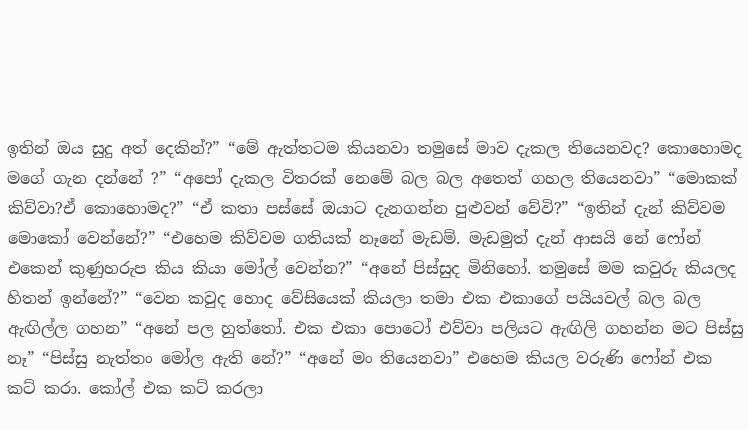ඉතින් ඔය සුදු අත් දෙකින්?” “මේ ඇත්තටම කියනවා තමුසේ මාව දැකල තියෙනවද? කොහොමද මගේ ගැන දන්නේ ?” “අපෝ දැකල විතරක් නෙමේ බල බල අතෙත් ගහල තියෙනවා” “මොකක් කිව්වා?ඒ කොහොමද?” “ඒ කතා පස්සේ ඔයාට දැනගන්න පුළුවන් වේවි?” “ඉතින් දැන් කිව්වම මොකෝ වෙන්නේ?” “එහෙම කිව්වම ගතියක් නෑනේ මැඩම්. මැඩමුත් දැන් ආසයි නේ ෆෝන් එකෙන් කුණුහරුප කිය කියා මෝල් වෙන්න?” “අනේ පිස්සුද මිනිහෝ. තමුසේ මම කවුරු කියලද හිතන් ඉන්නේ?” “වෙන කවුද හොද වේසියෙක් කියලා තමා එක එකාගේ පයියවල් බල බල ඇඟිල්ල ගහන” “අනේ පල හුත්තෝ. එක එකා පොටෝ එව්වා පලියට ඇඟිලි ගහන්න මට පිස්සු නෑ” “පිස්සු නැත්තං මෝල ඇති නේ?” “අනේ මං තියෙනවා” එහෙම කියල වරුණි ෆෝන් එක කට් කරා. කෝල් එක කට් කරලා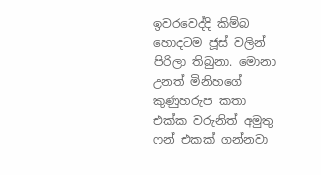ඉවරවෙද්දි කිම්බ හොදටම ජූස් වලින් පිරිලා තිබුනා. මොනා උනත් මිනිහගේ කුණුහරුප කතා එක්ක වරුනිත් අමුතු ෆන් එකක් ගන්නවා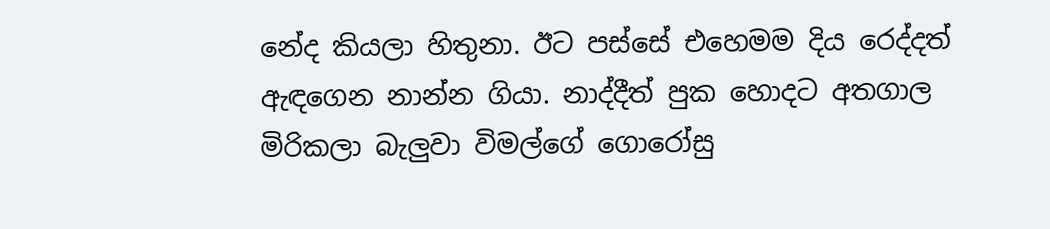නේද කියලා හිතුනා. ඊට පස්සේ එහෙමම දිය රෙද්දත් ඇඳගෙන නාන්න ගියා. නාද්දීත් පුක හොදට අතගාල මිරිකලා බැලුවා විමල්ගේ ගොරෝසු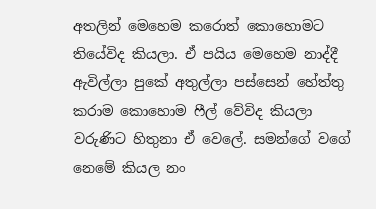අතලින් මෙහෙම කරොත් කොහොමට තියේවිද කියලා. ඒ පයිය මෙහෙම නාද්දී ඇවිල්ලා පුකේ අතුල්ලා පස්සෙන් හේත්තු කරාම කොහොම ෆීල් වේවිද කියලා වරුණිට හිතුනා ඒ වෙලේ. සමන්ගේ වගේ නෙමේ කියල නං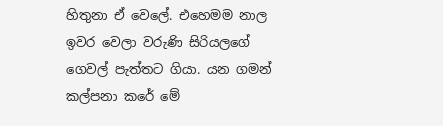හිතුනා ඒ වෙලේ. එහෙමම නාල ඉවර වෙලා වරුණි සිරියලගේ ගෙවල් පැත්තට ගියා. යන ගමන් කල්පනා කරේ මේ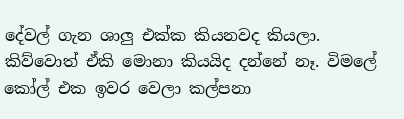දේවල් ගැන ශාලු එක්ක කියනවද කියලා. කිව්වොත් ඒකි මොනා කියයිද දන්නේ නෑ. විමලේ කෝල් එක ඉවර වෙලා කල්පනා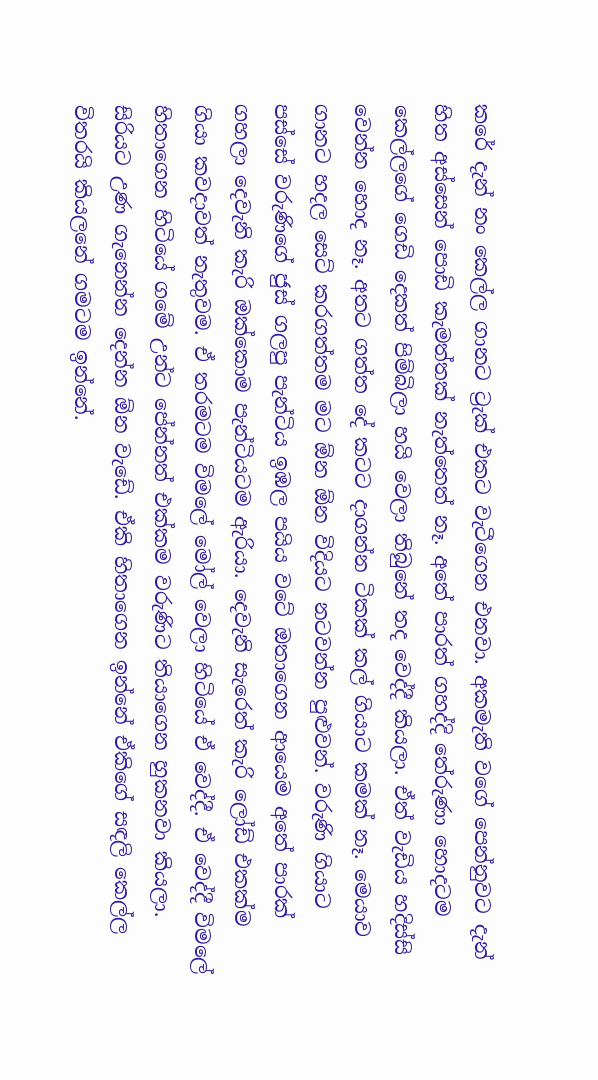කරේ දැන් නං කෙල්ල ගානට ට්‍රැක් එකට වැටීගෙන එනවා. අකමැති වගේ පෙන්නුවට දැන් හිත අස්සෙන් පොඩි කැමත්තක් නැත්තෙත් නෑ. අතේ පාරත් ගහද්දි තේරුණා හොදටම කෙල්ලගේ ගෙඩි දෙකත් පිම්බිලා හයි වෙලා තිබුනේ තද වෙද්දී කියලා. ඒත් වැඩිය හදිස්සි වෙන්න හොද නෑ. අතට ගත්ත දේ කටට දාගන්න ටිකක් කල් ගියාට කමක් නෑ. මෙයාව ගානට හදල සෙට් කරගත්තම මට ඕන ඕන විදියට නටවන්න පුළුවන්. වරුණි ගියාට පස්සේ වරුණිගේ ජුස්‌ ගලපු පැන්ටිය ඉඹල පයිය වටේ ඔතාගෙන ආයෙම අතේ පාරක් ගහලා දෙවැනි කැරි ඔක්කොම පැන්ටියටම ඇරියා. දෙවැනි සැරෙත් කැරි ලෝඩ් එකක්ම ගියා කවදාවත් නැතුවම. ඒ තරමටම විමලේ මෝල් වෙලා හිටියේ ඒ වෙද්දී. ඒ වෙද්දී විමලේ හිතාගෙන හිටියේ ගමේ උන්ට පේන්නත් එක්කම වරුණිට තියාගෙන හුකනවා කියලා. සිරියට උණ ගැනෙන්න දෙන්න ඕන වැඩේ. ඒකි හිතාගෙන ඉන්නේ ඒකිගේ සඳලි කෙල්ල විතරයි කියලනේ ගමටම ඉන්නේ.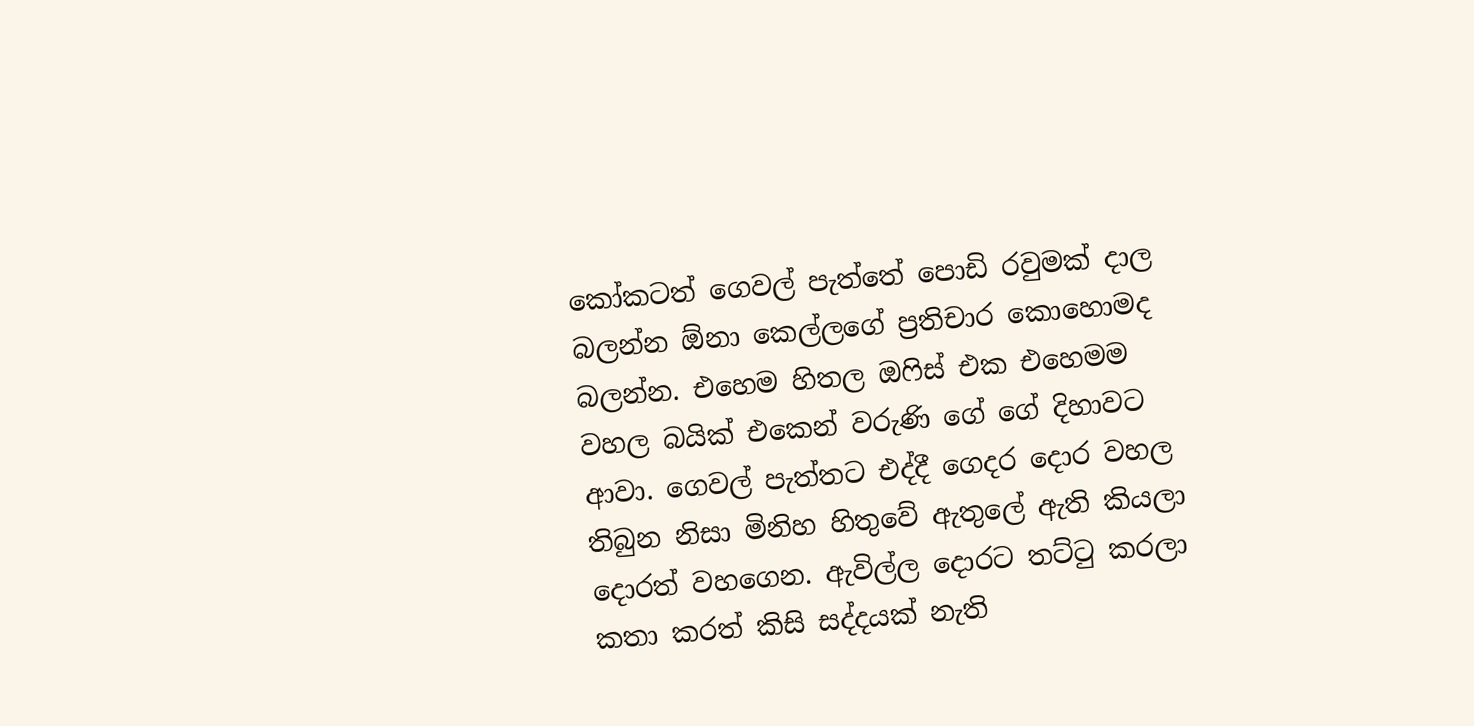කෝකටත් ගෙවල් පැත්තේ පොඩි රවුමක් දාල බලන්න ඕනා කෙල්ලගේ ප්‍රතිචාර කොහොමද බලන්න. එහෙම හිතල ඔෆිස් එක එහෙමම වහල බයික් එකෙන් වරුණි ගේ ගේ දිහාවට ආවා. ගෙවල් පැත්තට එද්දී ගෙදර දොර වහල තිබුන නිසා මිනිහ හිතුවේ ඇතුලේ ඇති කියලා දොරත් වහගෙන. ඇවිල්ල දොරට තට්ටු කරලා කතා කරත් කිසි සද්දයක් නැති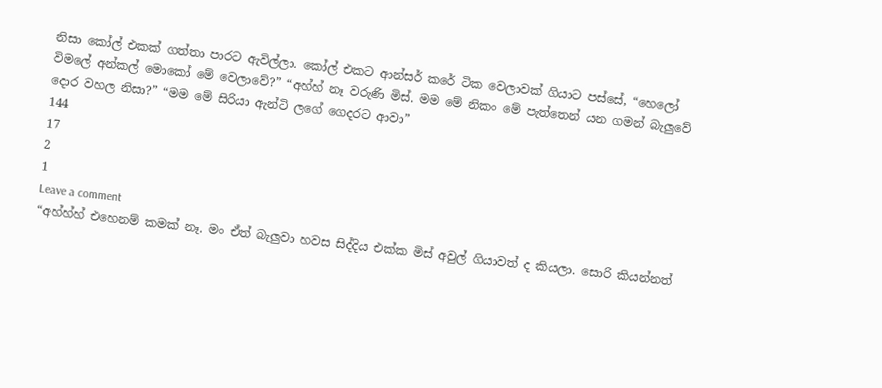නිසා කෝල් එකක් ගත්තා පාරට ඇවිල්ලා. කෝල් එකට ආන්සර් කරේ ටික වෙලාවක් ගියාට පස්සේ, “හෙලෝ විමලේ අන්කල් මොකෝ මේ වෙලාවේ?” “අහ්හ් නෑ වරුණි මිස්. මම මේ නිකං මේ පැත්තෙන් යන ගමන් බැලුවේ දොර වහල නිසා?” “මම මේ සිරියා ඇන්ටි ලගේ ගෙදරට ආවා”
144
17
2
1
Leave a comment
“අහ්හ්හ් එහෙනම් කමක් නෑ. මං ඒත් බැලුවා හවස සිද්දිය එක්ක මිස් අවුල් ගියාවත් ද කියලා. සොරි කියන්නත්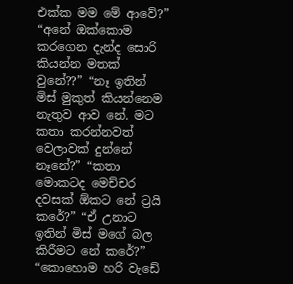එක්ක මම මේ ආවේ?” “අනේ ඔක්කොම කරගෙන දැන්ද සොරි කියන්න මතක් වුනේ??” “නෑ ඉතින් මිස් මුකුත් කියන්නෙම නැතුව ආව නේ. මට කතා කරන්නවත් වෙලාවක් දුන්නේ නෑනේ?” “කතා මොකටද මෙච්චර දවසක් ඕකට නේ ට්‍රයි කරේ?” “ඒ උනාට ඉතින් මිස් මගේ බල කිරීමට නේ කරේ?” “කොහොම හරි වැඩේ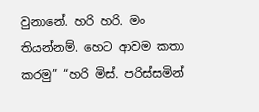වුනානේ. හරි හරි. මං තියන්නම්. හෙට ආවම කතා කරමු” “හරි මිස්. පරිස්සමින්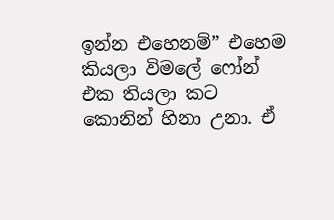ඉන්න එහෙනම්” එහෙම කියලා විමලේ ෆෝන් එක තියලා කට කොනින් හිනා උනා. ඒ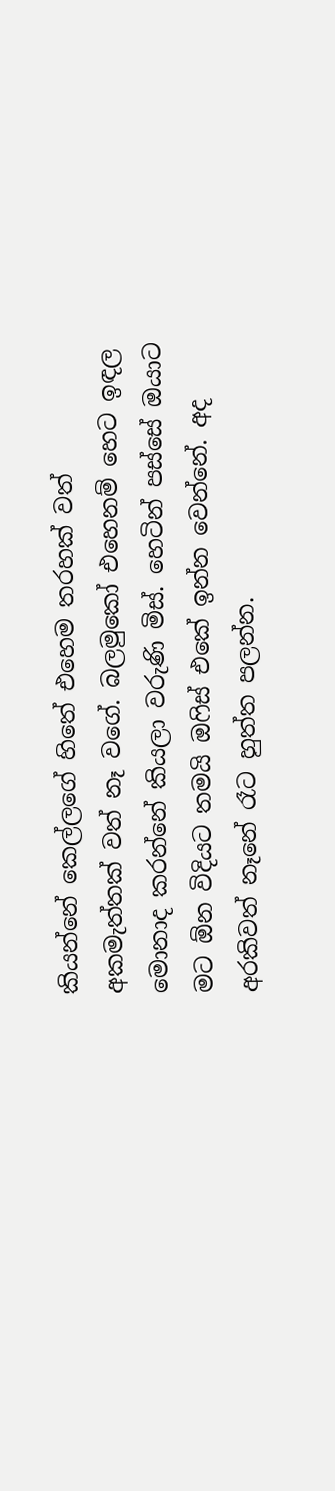කියන්නේ කෙල්ලගේ හිතේ එහෙම තරහක් වත් අකමැත්තක් වත් නෑ වගේ. බලමුකෝ එහෙනම් හෙට ඉඳල මොනාද කරන්නේ කියලා වරුණි මිස්. හෙටින් පස්සේ ඔයාට මට ඕන විදියට තමයි ඔෆිස් එකේ ඉන්න වෙන්නේ. අද අරකිවත් නෑනේ රෑට හුත්ත පලන්න.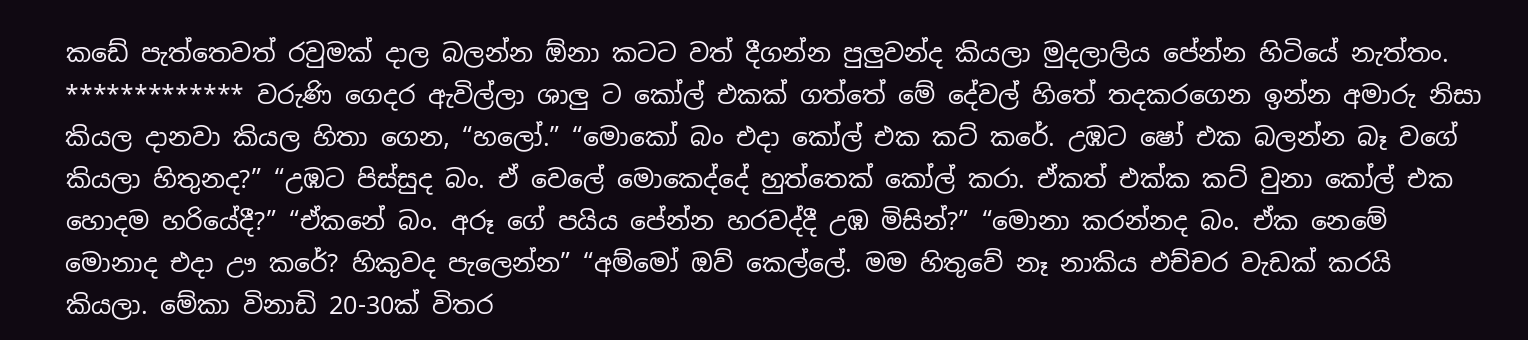කඩේ පැත්තෙවත් රවුමක් දාල බලන්න ඕනා කටට වත් දීගන්න පුලුවන්ද කියලා මුදලාලිය පේන්න හිටියේ නැත්තං. ************* වරුණි ගෙදර ඇවිල්ලා ශාලු ට කෝල් එකක් ගත්තේ මේ දේවල් හිතේ තදකරගෙන ඉන්න අමාරු නිසා කියල දානවා කියල හිතා ගෙන, “හලෝ.” “මොකෝ බං එදා කෝල් එක කට් කරේ. උඹට ෂෝ එක බලන්න බෑ වගේ කියලා හිතුනද?” “උඹට පිස්සුද බං. ඒ වෙලේ මොකෙද්දේ හුත්තෙක් කෝල් කරා. ඒකත් එක්ක කට් වුනා කෝල් එක හොදම හරියේදී?” “ඒකනේ බං. අරූ ගේ පයිය පේන්න හරවද්දී උඹ මිසින්?” “මොනා කරන්නද බං. ඒක නෙමේ මොනාද එදා ඌ කරේ? හිකුවද පැලෙන්න” “අම්මෝ ඔව් කෙල්ලේ. මම හිතුවේ නෑ නාකිය එච්චර වැඩක් කරයි කියලා. මේකා විනාඩි 20-30ක් විතර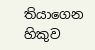තියාගෙන හිකුව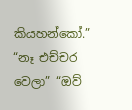කියහන්කෝ.” “නෑ එච්චර වෙලා” “ඔව්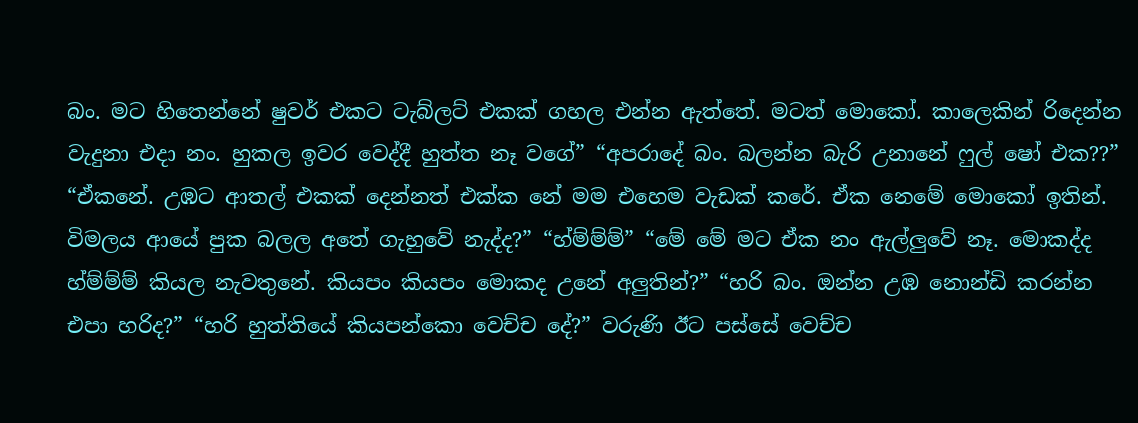බං. මට හිතෙන්නේ ෂුවර් එකට ටැබ්ලට් එකක් ගහල එන්න ඇත්තේ. මටත් මොකෝ. කාලෙකින් රිදෙන්න වැදුනා එදා නං. හුකල ඉවර වෙද්දී හුත්ත නෑ වගේ” “අපරාදේ බං. බලන්න බැරි උනානේ ෆුල් ෂෝ එක??” “ඒකනේ. උඹට ආතල් එකක් දෙන්නත් එක්ක නේ මම එහෙම වැඩක් කරේ. ඒක නෙමේ මොකෝ ඉතින්. විමලය ආයේ පුක බලල අතේ ගැහුවේ නැද්ද?” “හ්ම්ම්ම්” “මේ මේ මට ඒක නං ඇල්ලුවේ නෑ. මොකද්ද හ්ම්ම්ම් කියල නැවතුනේ. කියපං කියපං මොකද උනේ අලුතින්?” “හරි බං. ඔන්න උඹ නොන්ඩි කරන්න එපා හරිද?” “හරි හුත්තියේ කියපන්කො වෙච්ච දේ?” වරුණි ඊට පස්සේ වෙච්ච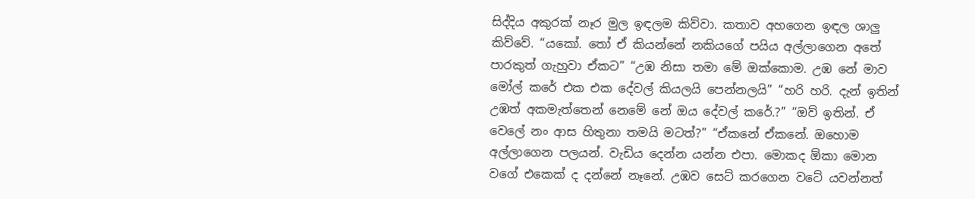සිද්දිය අකුරක් නෑර මුල ඉඳලම කිව්වා. කතාව අහගෙන ඉඳල ශාලු කිව්වේ. “යකෝ. තෝ ඒ කියන්නේ නකියගේ පයිය අල්ලාගෙන අතේ පාරකුත් ගැහුවා ඒකට” “උඹ නිසා තමා මේ ඔක්කොම. උඹ නේ මාව මෝල් කරේ එක එක දේවල් කියලයි පෙන්නලයි” “හරි හරි. දැන් ඉතින් උඹත් අකමැත්තෙන් නෙමේ නේ ඔය දේවල් කරේ.?” “ඔව් ඉතින්. ඒ වෙලේ නං ආස හිතුනා තමයි මටත්?” “ඒකනේ ඒකනේ. ඔහොම අල්ලාගෙන පලයන්. වැඩිය දෙන්න යන්න එපා. මොකද ඕකා මොන වගේ එකෙක් ද දන්නේ නෑනේ. උඹව සෙට් කරගෙන වටේ යවන්නත්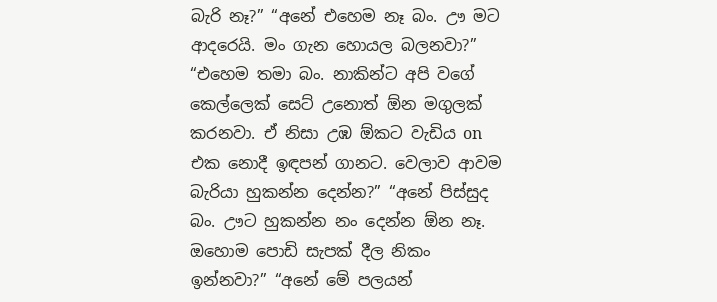බැරි නෑ?” “අනේ එහෙම නෑ බං. ඌ මට ආදරෙයි. මං ගැන හොයල බලනවා?” “එහෙම තමා බං. නාකින්ට අපි වගේ කෙල්ලෙක් සෙට් උනොත් ඕන මගුලක් කරනවා. ඒ නිසා උඹ ඕකට වැඩිය on එක නොදී ඉඳපන් ගානට. වෙලාව ආවම බැරියා හුකන්න දෙන්න?” “අනේ පිස්සුද බං. ඌට හුකන්න නං දෙන්න ඕන නෑ. ඔහොම පොඩි සැපක් දීල නිකං ඉන්නවා?” “අනේ මේ පලයන්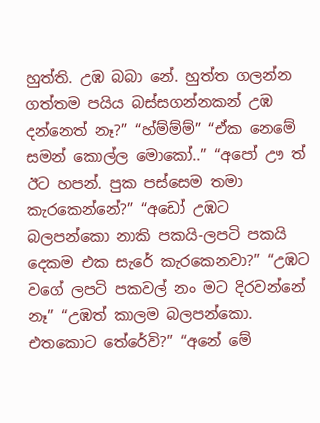හුත්ති. උඹ බබා නේ. හුත්ත ගලන්න ගත්තම පයිය බස්සගන්නකන් උඹ දන්නෙත් නෑ?” “හ්ම්ම්ම්” “ඒක නෙමේ සමන් කොල්ල මොකෝ..” “අපෝ ඌ ත් ඊට හපන්. පුක පස්සෙම තමා කැරකෙන්නේ?” “අඩෝ උඹට බලපන්කො නාකි පකයි-ලපටි පකයි දෙකම එක සැරේ කැරකෙනවා?” “උඹට වගේ ලපටි පකවල් නං මට දිරවන්නේ නෑ” “උඹත් කාලම බලපන්කො. එතකොට තේරේවි?” “අනේ මේ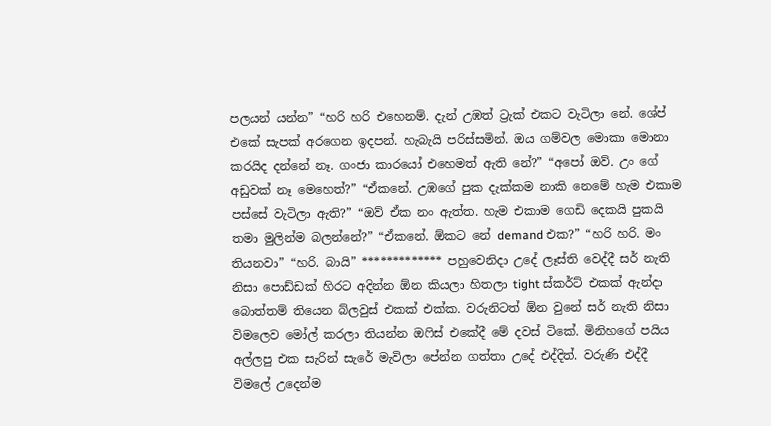පලයන් යන්න” “හරි හරි එහෙනම්. දැන් උඹත් ට්‍රැක් එකට වැටිලා නේ. ශේප් එකේ සැපක් අරගෙන ඉදපන්. හැබැයි පරිස්සමින්. ඔය ගම්වල මොකා මොනා කරයිද දන්නේ නෑ. ගංජා කාරයෝ එහෙමත් ඇති නේ?” “අපෝ ඔව්. උං ගේ අඩුවක් නෑ මෙහෙත්?” “ඒකනේ. උඹගේ පුක දැක්කම නාකි නෙමේ හැම එකාම පස්සේ වැටිලා ඇති?” “ඔව් ඒක නං ඇත්ත. හැම එකාම ගෙඩි දෙකයි පුකයි තමා මුලින්ම බලන්නේ?” “ඒකනේ. ඕකට නේ demand එක?” “හරි හරි. මං තියනවා” “හරි. බායි” ************* පහුවෙනිදා උදේ ලෑස්ති වෙද්දී සර් නැති නිසා පොඩ්ඩක් හිරට අදින්න ඕන කියලා හිතලා tight ස්කර්ට් එකක් ඇන්දා බොත්තම් තියෙන බ්ලවුස් එකක් එක්ක. වරුනිටත් ඕන වුනේ සර් නැති නිසා විමලෙව මෝල් කරලා තියන්න ඔෆිස් එකේදී මේ දවස් ටිකේ. මිනිහගේ පයිය අල්ලපු එක සැරින් සැරේ මැවිලා පේන්න ගත්තා උදේ එද්දිත්. වරුණි එද්දී විමලේ උදෙන්ම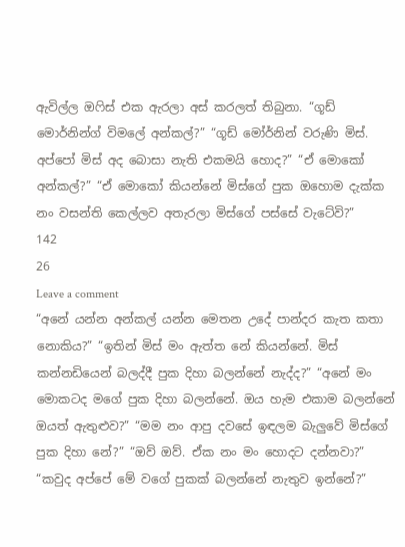ඇවිල්ල ඔෆිස් එක ඇරලා අස් කරලත් තිබුනා. “ගූඩ් මොර්නින්ග් විමලේ අන්කල්?” “ගූඩ් මෝර්නින් වරුණි මිස්. අප්පෝ මිස් අද බොසා නැති එකමයි හොද?” “ඒ මොකෝ අන්කල්?” “ඒ මොකෝ කියන්නේ මිස්ගේ පුක ඔහොම දැක්ක නං වසන්ති කෙල්ලව අතැරලා මිස්ගේ පස්සේ වැටේවි?”
142
26
Leave a comment
“අනේ යන්න අන්කල් යන්න මෙතන උදේ පාන්දර කැත කතා නොකිය?” “ඉතින් මිස් මං ඇත්ත නේ කියන්නේ. මිස් කන්නඩියෙන් බලද්දී පුක දිහා බලන්නේ නැද්ද?” “අනේ මං මොකටද මගේ පුක දිහා බලන්නේ. ඔය හැම එකාම බලන්නේ ඔයත් ඇතුළුව?” “මම නං ආපු දවසේ ඉඳලම බැලුවේ මිස්ගේ පුක දිහා නේ?” “ඔව් ඔව්. ඒක නං මං හොදට දන්නවා?” “කවුද අප්පේ මේ වගේ පුකක් බලන්නේ නැතුව ඉන්නේ?”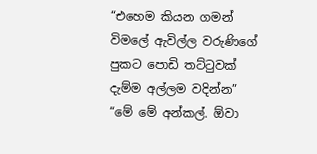“එහෙම කියන ගමන් විමලේ ඇවිල්ල වරුණිගේ පුකට පොඩි තට්ටුවක් දැම්ම අල්ලම වදින්න” “මේ මේ අන්කල්. ඕවා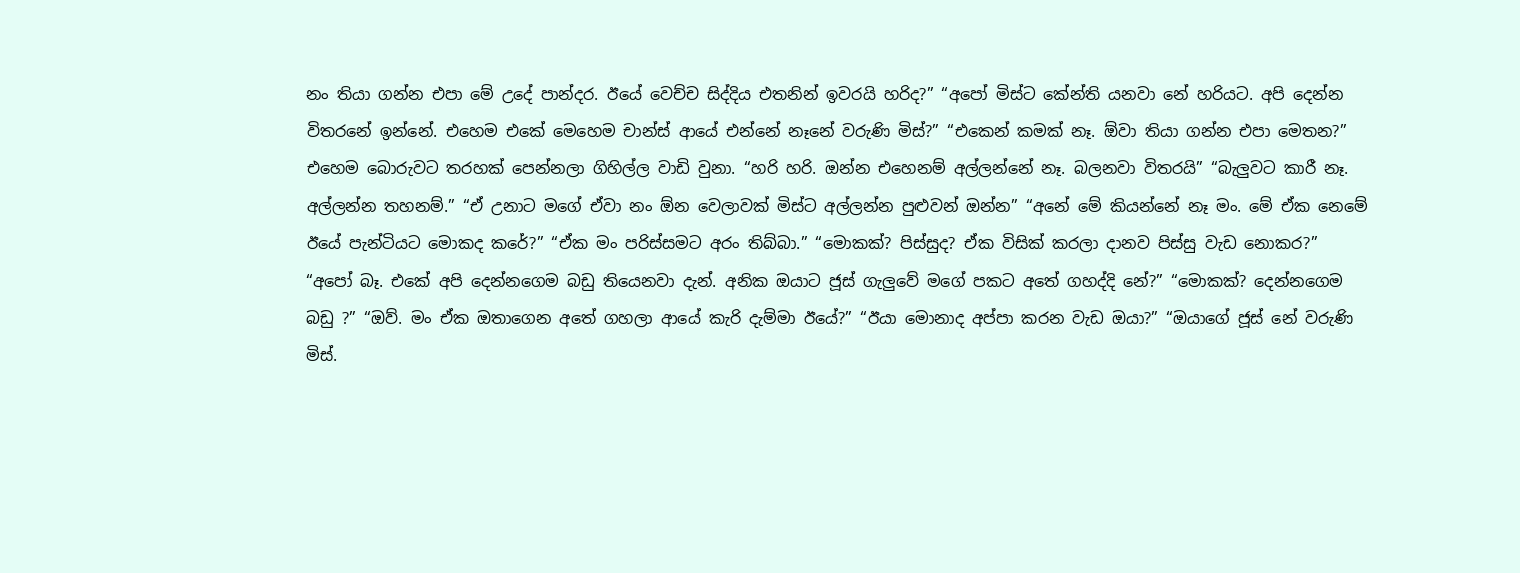නං තියා ගන්න එපා මේ උදේ පාන්දර. ඊයේ වෙච්ච සිද්දිය එතනින් ඉවරයි හරිද?” “අපෝ මිස්ට කේන්ති යනවා නේ හරියට. අපි දෙන්න විතරනේ ඉන්නේ. එහෙම එකේ මෙහෙම චාන්ස් ආයේ එන්නේ නෑනේ වරුණි මිස්?” “එකෙන් කමක් නෑ. ඕවා තියා ගන්න එපා මෙතන?” එහෙම බොරුවට තරහක් පෙන්නලා ගිහිල්ල වාඩි වුනා. “හරි හරි. ඔන්න එහෙනම් අල්ලන්නේ නෑ. බලනවා විතරයි” “බැලුවට කාරී නෑ. අල්ලන්න තහනම්.” “ඒ උනාට මගේ ඒවා නං ඕන වෙලාවක් මිස්ට අල්ලන්න පුළුවන් ඔන්න” “අනේ මේ කියන්නේ නෑ මං. මේ ඒක නෙමේ ඊයේ පැන්ටියට මොකද කරේ?” “ඒක මං පරිස්සමට අරං තිබ්බා.” “මොකක්? පිස්සුද? ඒක විසික් කරලා දානව පිස්සු වැඩ නොකර?” “අපෝ බෑ. එකේ අපි දෙන්නගෙම බඩු තියෙනවා දැන්. අනික ඔයාට ජූස් ගැලුවේ මගේ පකට අතේ ගහද්දි නේ?” “මොකක්? දෙන්නගෙම බඩු ?” “ඔව්. මං ඒක ඔතාගෙන අතේ ගහලා ආයේ කැරි දැම්මා ඊයේ?” “ඊයා මොනාද අප්පා කරන වැඩ ඔයා?” “ඔයාගේ ජූස් නේ වරුණි මිස්.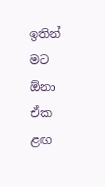ඉතින් මට ඕනා ඒක ළඟ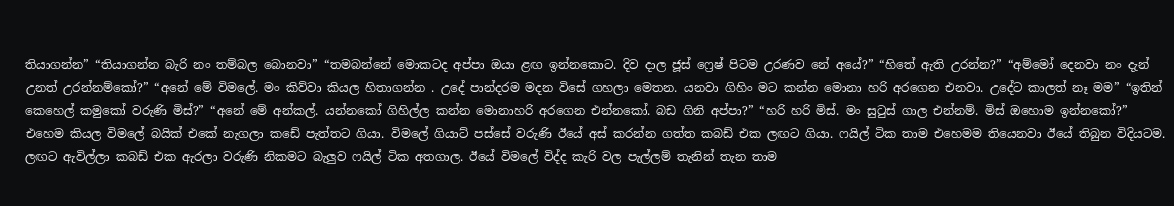තියාගන්න” “තියාගන්න බැරි නං තම්බල බොනවා” “තමබන්නේ මොකටද අප්පා ඔයා ළඟ ඉන්නකොට. දිව දාල ජූස් ෆ්‍රෙෂ් පිටම උරණව නේ අයේ?” “හිතේ ඇති උරන්න?” “අම්මෝ දෙනවා නං දැන් උනත් උරන්නම්කෝ?” “අනේ මේ විමලේ. මං කිව්වා කියල හිතාගන්න . උදේ පාන්දරම මදන විසේ ගහලා මෙතන. යනවා ගිහිං මට කන්න මොනා හරි අරගෙන එනවා. උදේට කාලත් නෑ මම” “ඉතින් කෙහෙල් කමුකෝ වරුණි මිස්?” “අනේ මේ අන්කල්. යන්නකෝ ගිහිල්ල කන්න මොනාහරි අරගෙන එන්නකෝ. බඩ ගිනි අප්පා?” “හරි හරි මිස්. මං සුටුස් ගාල එන්නම්. මිස් ඔහොම ඉන්නකෝ?” එහෙම කියල විමලේ බයික් එකේ නැගලා කඩේ පැත්තට ගියා. විමලේ ගියාට් පස්සේ වරුණි ඊයේ අස් කරන්න ගත්ත කබඩ් එක ලඟට ගියා. ෆයිල් ටික තාම එහෙමම තියෙනවා ඊයේ තිබුන විදියටම. ලඟට ඇවිල්ලා කබඩ් එක ඇරලා වරුණි නිකමට බැලුව ෆයිල් ටික අතගාල. ඊයේ විමලේ විද්ද කැරි වල පැල්ලම් තැනින් තැන තාම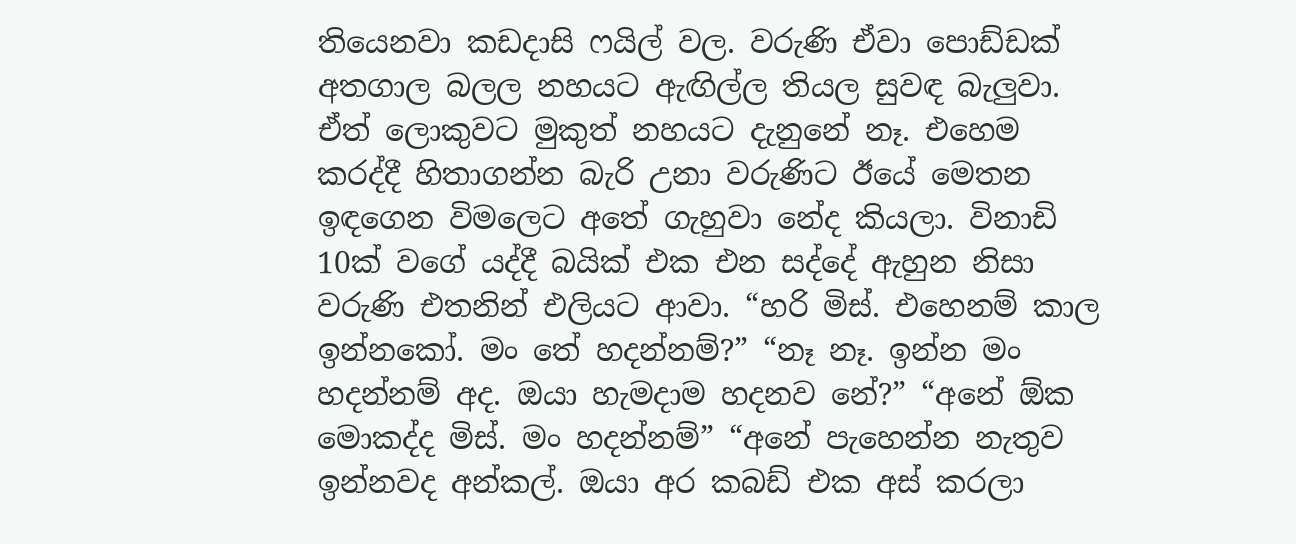තියෙනවා කඩදාසි ෆයිල් වල. වරුණි ඒවා පොඩ්ඩක් අතගාල බලල නහයට ඇඟිල්ල තියල සුවඳ බැලුවා. ඒත් ලොකුවට මුකුත් නහයට දැනුනේ නෑ. එහෙම කරද්දී හිතාගන්න බැරි උනා වරුණිට ඊයේ මෙතන ඉඳගෙන විමලෙට අතේ ගැහුවා නේද කියලා. විනාඩි 10ක් වගේ යද්දී බයික් එක එන සද්දේ ඇහුන නිසා වරුණි එතනින් එලියට ආවා. “හරි මිස්. එහෙනම් කාල ඉන්නකෝ. මං තේ හදන්නම්?” “නෑ නෑ. ඉන්න මං හදන්නම් අද. ඔයා හැමදාම හදනව නේ?” “අනේ ඕක මොකද්ද මිස්. මං හදන්නම්” “අනේ පැහෙන්න නැතුව ඉන්නවද අන්කල්. ඔයා අර කබඩ් එක අස් කරලා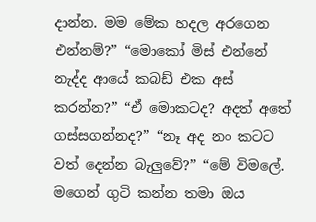දාන්න. මම මේක හදල අරගෙන එන්නම්?” “මොකෝ මිස් එන්නේ නැද්ද ආයේ කබඩ් එක අස් කරන්න?” “ඒ මොකටද? අදත් අතේ ගස්සගන්නද?” “නෑ අද නං කටට වත් දෙන්න බැලුවේ?” “මේ විමලේ. මගෙන් ගුටි කන්න තමා ඔය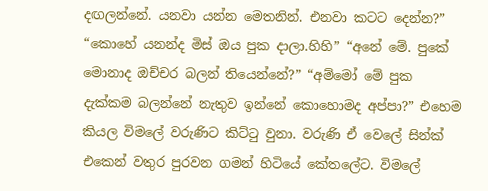දඟලන්නේ. යනවා යන්න මෙතනින්. එනවා කටට දෙන්න?” “කොහේ යනන්ද මිස් ඔය පුක දාලා.හිහි” “අනේ මේ. පුකේ මොනාද ඔච්චර බලන් තියෙන්නේ?” “අම්මෝ මේ පුක දැක්කම බලන්නේ නැතුව ඉන්නේ කොහොමද අප්පා?” එහෙම කියල විමලේ වරුණිට කිට්ටු වුනා. වරුණි ඒ වෙලේ සින්ක් එකෙන් වතුර පුරවන ගමන් හිටියේ කේතලේට. විමලේ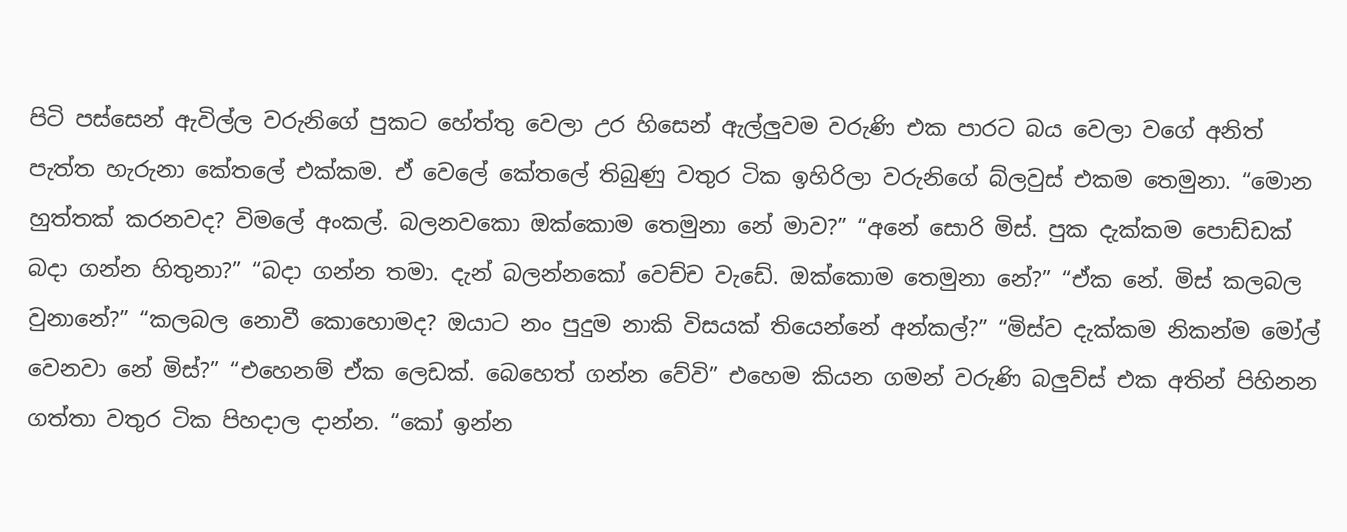පිටි පස්සෙන් ඇවිල්ල වරුනිගේ පුකට හේත්තු වෙලා උර හිසෙන් ඇල්ලුවම වරුණි එක පාරට බය වෙලා වගේ අනිත් පැත්ත හැරුනා කේතලේ එක්කම. ඒ වෙලේ කේතලේ තිබුණු වතුර ටික ඉහිරිලා වරුනිගේ බ්ලවුස් එකම තෙමුනා. “මොන හුත්තක් කරනවද? විමලේ අංකල්. බලනවකො ඔක්කොම තෙමුනා නේ මාව?” “අනේ සොරි මිස්. පුක දැක්කම පොඩ්ඩක් බදා ගන්න හිතුනා?” “බදා ගන්න තමා. දැන් බලන්නකෝ වෙච්ච වැඩේ. ඔක්කොම තෙමුනා නේ?” “ඒක නේ. මිස් කලබල වුනානේ?” “කලබල නොවී කොහොමද? ඔයාට නං පුදුම නාකි විසයක් තියෙන්නේ අන්කල්?” “මිස්ව දැක්කම නිකන්ම මෝල් වෙනවා නේ මිස්?” “එහෙනම් ඒක ලෙඩක්. බෙහෙත් ගන්න වේවි” එහෙම කියන ගමන් වරුණි බලුව්ස් එක අතින් පිහිනන ගත්තා වතුර ටික පිහදාල දාන්න. “කෝ ඉන්න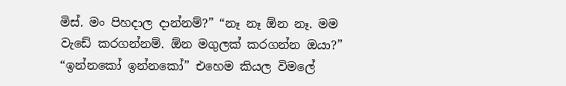මිස්. මං පිහදාල දාන්නම්?” “නෑ නෑ ඕන නෑ. මම වැඩේ කරගන්නම්. ඕන මගුලක් කරගන්න ඔයා?” “ඉන්නකෝ ඉන්නකෝ” එහෙම කියල විමලේ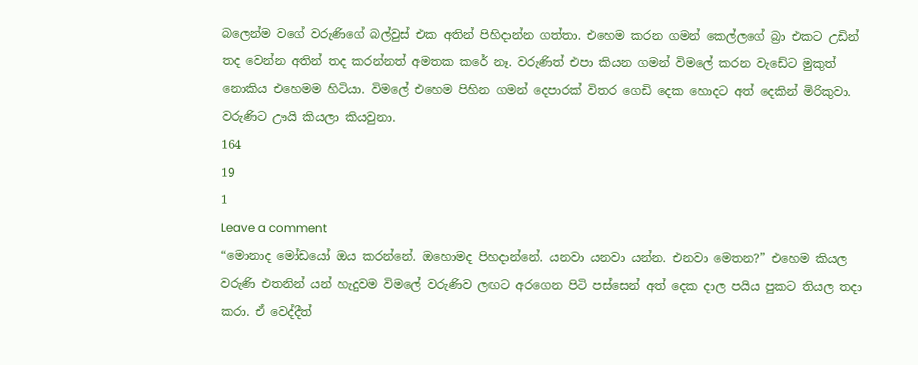බලෙන්ම වගේ වරුණිගේ බල්වුස් එක අතින් පිහිදාන්න ගත්තා. එහෙම කරන ගමන් කෙල්ලගේ බ්‍රා එකට උඩින් තද වෙන්න අතින් තද කරන්නත් අමතක කරේ නෑ. වරුණිත් එපා කියන ගමන් විමලේ කරන වැඩේට මුකුත් නොකිය එහෙමම හිටියා. විමලේ එහෙම පිහින ගමන් දෙපාරක් විතර ගෙඩි දෙක හොදට අත් දෙකින් මිරිකුවා. වරුණිට ඌයි කියලා කියවුනා.
164
19
1
Leave a comment
“මොනාද මෝඩයෝ ඔය කරන්නේ. ඔහොමද පිහදාන්නේ. යනවා යනවා යන්න. එනවා මෙතන?” එහෙම කියල වරුණි එතනින් යන් හැදුවම විමලේ වරුණිව ලඟට අරගෙන පිටි පස්සෙන් අත් දෙක දාල පයිය පුකට තියල තදා කරා. ඒ වෙද්දීත්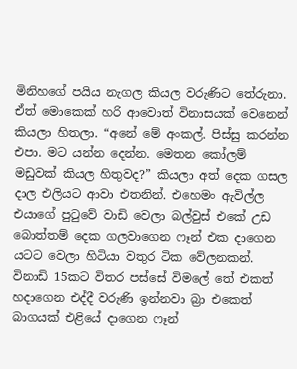මිනිහගේ පයිය නැගල කියල වරුණිට තේරුනා. ඒත් මොකෙක් හරි ආවොත් විනාසයක් වෙනෙන් කියලා හිතලා. “අනේ මේ අංකල්. පිස්සු කරන්න එපා. මට යන්න දෙන්න. මෙතන කෝලම් මඩුවක් කියල හිතුවද?” කියලා අත් දෙක ගසල දාල එලියට ආවා එතනින්. එහෙමං ඇවිල්ල එයාගේ පුටුවේ වාඩි වෙලා බල්වුස් එකේ උඩ බොත්තම් දෙක ගලවාගෙන ෆෑන් එක දාගෙන යටට වෙලා හිටියා වතුර ටික වේලනකන්. විනාඩි 15කට විතර පස්සේ විමලේ තේ එකත් හදාගෙන එද්දී වරුණි ඉන්නවා බ්‍රා එකෙත් බාගයක් එළියේ දාගෙන ෆෑන්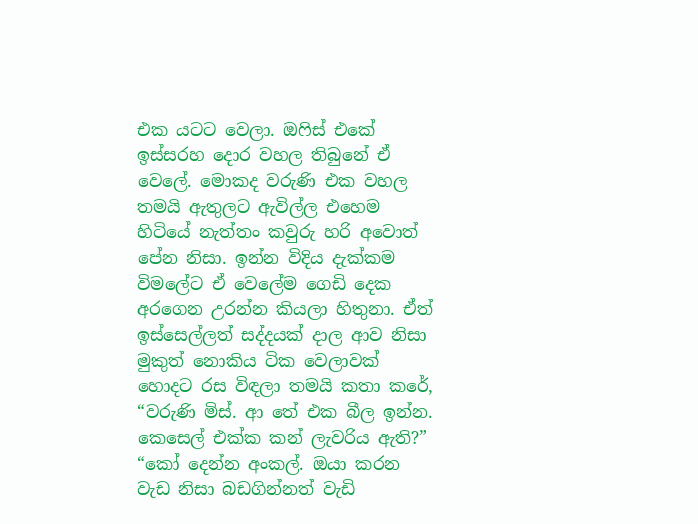එක යටට වෙලා. ඔෆිස් එකේ ඉස්සරහ දොර වහල තිබුනේ ඒ වෙලේ. මොකද වරුණි එක වහල තමයි ඇතුලට ඇවිල්ල එහෙම හිටියේ නැත්තං කවුරු හරි අවොත් පේන නිසා. ඉන්න විදිය දැක්කම විමලේට ඒ වෙලේම ගෙඩි දෙක අරගෙන උරන්න කියලා හිතුනා. ඒත් ඉස්සෙල්ලත් සද්දයක් දාල ආව නිසා මුකුත් නොකිය ටික වෙලාවක් හොදට රස විඳලා තමයි කතා කරේ, “වරුණි මිස්. ආ තේ එක බීල ඉන්න. කෙසෙල් එක්ක කන් ලැවරිය ඇති?” “කෝ දෙන්න අංකල්. ඔයා කරන වැඩ නිසා බඩගින්නත් වැඩි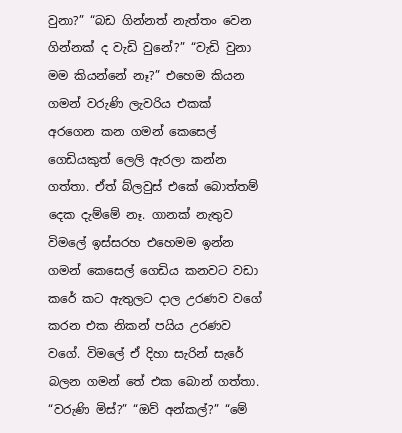වුනා?” “බඩ ගින්නත් නැත්තං වෙන ගින්නක් ද වැඩි වුනේ?” “වැඩි වුනා මම කියන්නේ නෑ?” එහෙම කියන ගමන් වරුණි ලැවරිය එකක් අරගෙන කන ගමන් කෙසෙල් ගෙඩියකුත් ලෙලි ඇරලා කන්න ගත්තා. ඒත් බ්ලවුස් එකේ බොත්තම් දෙක දැම්මේ නෑ. ගානක් නැතුව විමලේ ඉස්සරහ එහෙමම ඉන්න ගමන් කෙසෙල් ගෙඩිය කනවට වඩා කරේ කට ඇතුලට දාල උරණව වගේ කරන එක නිකන් පයිය උරණව වගේ. විමලේ ඒ දිහා සැරින් සැරේ බලන ගමන් තේ එක බොන් ගත්තා. “වරුණි මිස්?” “ඔව් අන්කල්?” “මේ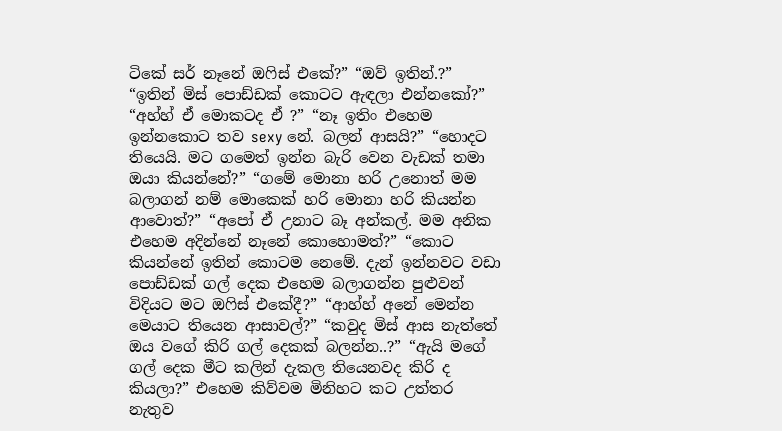ටිකේ සර් නෑනේ ඔෆිස් එකේ?” “ඔව් ඉතින්.?” “ඉතින් මිස් පොඩ්ඩක් කොටට ඇඳලා එන්නකෝ?” “අහ්හ් ඒ මොකටද ඒ ?” “නෑ ඉතිං එහෙම ඉන්නකොට තව sexy නේ. බලන් ආසයි?” “හොදට තියෙයි. මට ගමෙත් ඉන්න බැරි වෙන වැඩක් තමා ඔයා කියන්නේ?” “ගමේ මොනා හරි උනොත් මම බලාගන් නම් මොකෙක් හරි මොනා හරි කියන්න ආවොත්?” “අපෝ ඒ උනාට බෑ අන්කල්. මම අනික එහෙම අදින්නේ නෑනේ කොහොමත්?” “කොට කියන්නේ ඉතින් කොටම නෙමේ. දැන් ඉන්නවට වඩා පොඩ්ඩක් ගල් දෙක එහෙම බලාගන්න පුළුවන් විදියට මට ඔෆිස් එකේදී?” “ආහ්හ් අනේ මෙන්න මෙයාට තියෙන ආසාවල්?” “කවුද මිස් ආස නැත්තේ ඔය වගේ කිරි ගල් දෙකක් බලන්න..?” “ඇයි මගේ ගල් දෙක මීට කලින් දැකල තියෙනවද කිරි ද කියලා?” එහෙම කිව්වම මිනිහට කට උත්තර නැතුව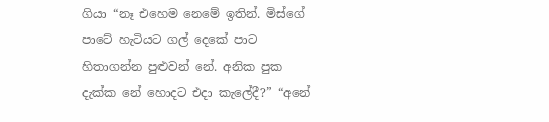ගියා “නෑ එහෙම නෙමේ ඉතින්. මිස්ගේ පාටේ හැටියට ගල් දෙකේ පාට හිතාගන්න පුළුවන් නේ. අනික පුක දැක්ක නේ හොදට එදා කැලේදී?” “අනේ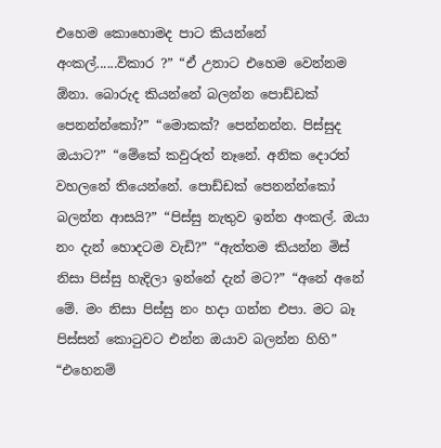එහෙම කොහොමද පාට කියන්නේ අංකල්......විකාර ?” “ඒ උනාට එහෙම වෙන්නම ඕනා. බොරුද කියන්නේ බලන්න පොඩ්ඩක් පෙනන්න්කෝ?” “මොකක්? පෙන්නන්න. පිස්සුද ඔයාට?” “මේකේ කවුරුත් නෑනේ. අනික දොරත් වහලනේ තියෙන්නේ. පොඩ්ඩක් පෙනන්න්කෝ බලන්න ආසයි?” “පිස්සු නැතුව ඉන්න අංකල්. ඔයා නං දැන් හොදටම වැඩි?” “ඇත්තම කියන්න මිස් නිසා පිස්සු හැදිලා ඉන්නේ දැන් මට?” “අනේ අනේ මේ. මං නිසා පිස්සු නං හදා ගන්න එපා. මට බෑ පිස්සන් කොටුවට එන්න ඔයාව බලන්න හිහි” “එහෙනම්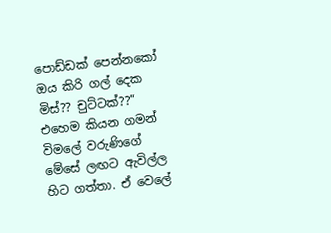පොඩ්ඩක් පෙන්නකෝ ඔය කිරි ගල් දෙක මිස්?? චුට්ටක්??” එහෙම කියන ගමන් විමලේ වරුණිගේ මේසේ ලඟට ඇවිල්ල හිට ගත්තා. ඒ වෙලේ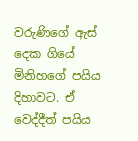වරුණිගේ ඇස් දෙක ගියේ මිනිහගේ පයිය දිහාවට. ඒ වෙද්දීත් පයිය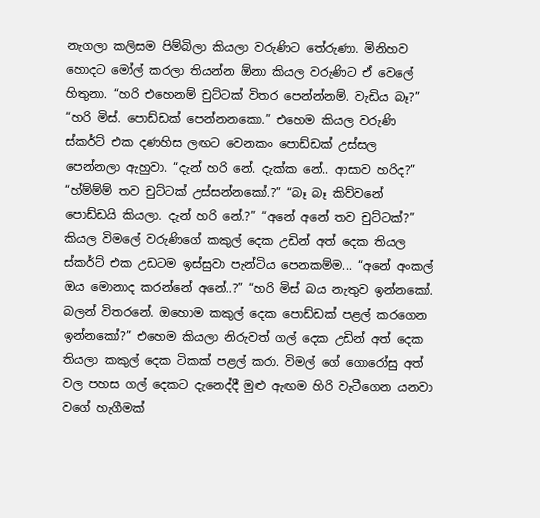නැගලා කලිසම පිම්බිලා කියලා වරුණිට තේරුණා. මිනිහව හොදට මෝල් කරලා තියන්න ඕනා කියල වරුණිට ඒ වෙලේ හිතුනා. “හරි එහෙනම් චුට්ටක් විතර පෙන්න්නම්. වැඩිය බෑ?” “හරි මිස්. පොඩ්ඩක් පෙන්නනකො.” එහෙම කියල වරුණි ස්කර්ට් එක දණහිස ලඟට වෙනකං පොඩ්ඩක් උස්සල පෙන්නලා ඇහුවා. “දැන් හරි නේ. දැක්ක නේ.. ආසාව හරිද?” “හ්ම්ම්ම් තව චුට්ටක් උස්සන්නකෝ.?” “බෑ බෑ කිව්වනේ පොඩ්ඩයි කියලා. දැන් හරි නේ.?” “අනේ අනේ තව චුට්ටක්?” කියල විමලේ වරුණිගේ කකුල් දෙක උඩින් අත් දෙක තියල ස්කර්ට් එක උඩටම ඉස්සුවා පැන්ටිය පෙනකම්ම... “අනේ අංකල් ඔය මොනාද කරන්නේ අනේ..?” “හරි මිස් බය නැතුව ඉන්නකෝ. බලන් විතරනේ. ඔහොම කකුල් දෙක පොඩ්ඩක් පළල් කරගෙන ඉන්නකෝ?” එහෙම කියලා නිරුවත් ගල් දෙක උඩින් අත් දෙක තියලා කකුල් දෙක ටිකක් පළල් කරා. විමල් ගේ ගොරෝසු අත් වල පහස ගල් දෙකට දැනෙද්දී මුළු ඇඟම හිරි වැටීගෙන යනවා වගේ හැගීමක්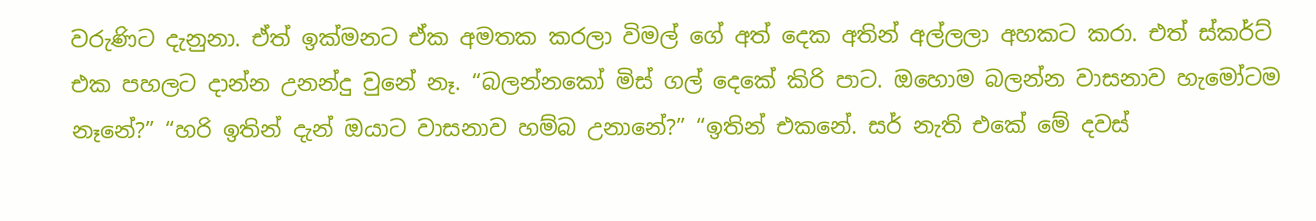වරුණිට දැනුනා. ඒත් ඉක්මනට ඒක අමතක කරලා විමල් ගේ අත් දෙක අතින් අල්ලලා අහකට කරා. එත් ස්කර්ට් එක පහලට දාන්න උනන්දු වුනේ නෑ. “බලන්නකෝ මිස් ගල් දෙකේ කිරි පාට. ඔහොම බලන්න වාසනාව හැමෝටම නෑනේ?” “හරි ඉතින් දැන් ඔයාට වාසනාව හම්බ උනානේ?” “ඉතින් එකනේ. සර් නැති එකේ මේ දවස්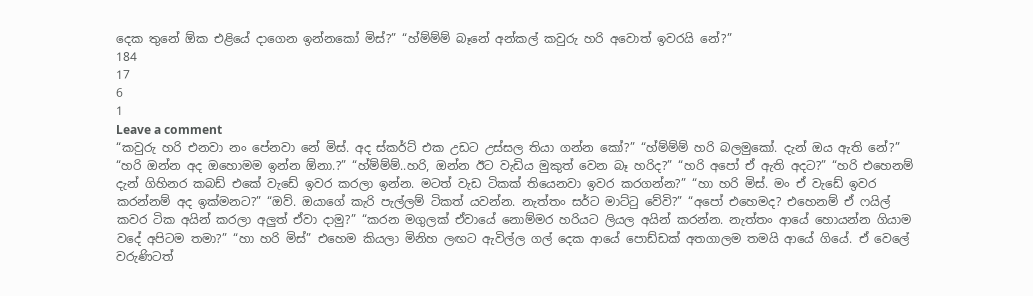දෙක තුනේ ඕක එළියේ දාගෙන ඉන්නකෝ මිස්?” “හ්ම්ම්ම් බෑනේ අන්කල් කවුරු හරි අවොත් ඉවරයි නේ?”
184
17
6
1
Leave a comment
“කවුරු හරි එනවා නං පේනවා නේ මිස්. අද ස්කර්ට් එක උඩට උස්සල තියා ගන්න කෝ?” “හ්ම්ම්ම් හරි බලමුකෝ. දැන් ඔය ඇති නේ?” “හරි ඔන්න අද ඔහොමම ඉන්න ඕනා.?” “හ්ම්ම්ම්..හරි, ඔන්න ඊට වැඩිය මුකුත් වෙන බෑ හරිද?” “හරි අපෝ ඒ ඇති අදට?” “හරි එහෙනම් දැන් ගිහිනර කබඩ් එකේ වැඩේ ඉවර කරලා ඉන්න. මටත් වැඩ ටිකක් තියෙනවා ඉවර කරගන්න?” “හා හරි මිස්. මං ඒ වැඩේ ඉවර කරන්නම් අද ඉක්මනට?” “ඔව්. ඔයාගේ කැරි පැල්ලම් ටිකත් යවන්න. නැත්තං සර්ට මාට්ටු වේවි?” “අපෝ එහෙමද? එහෙනම් ඒ ෆයිල් කවර ටික අයින් කරලා අලුත් ඒවා දාමු?” “කරන මගුලක් ඒවායේ නොම්මර හරියට ලියල අයින් කරන්න. නැත්තං ආයේ හොයන්න ගියාම වදේ අපිටම තමා?” “හා හරි මිස්” එහෙම කියලා මිනිහ ලඟට ඇවිල්ල ගල් දෙක ආයේ පොඩ්ඩක් අතගාලම තමයි ආයේ ගියේ. ඒ වෙලේ වරුණිටත්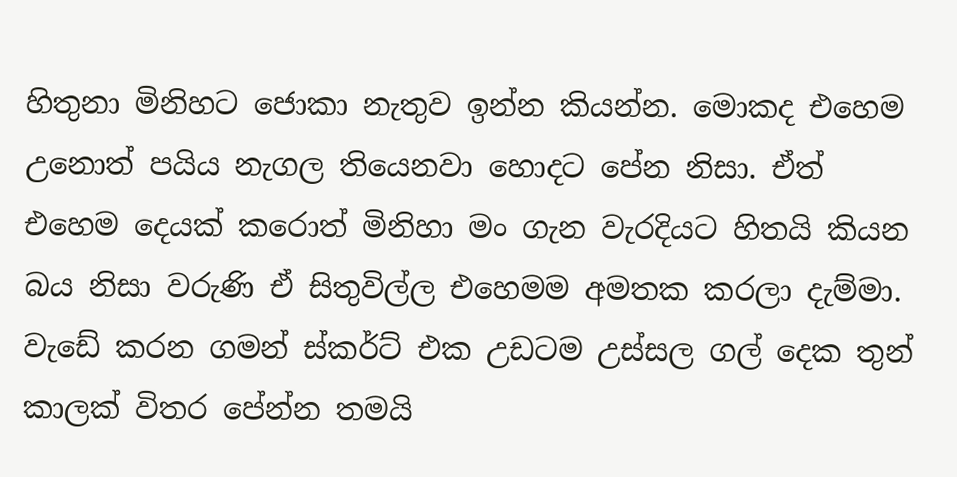හිතුනා මිනිහට ජොකා නැතුව ඉන්න කියන්න. මොකද එහෙම උනොත් පයිය නැගල තියෙනවා හොදට පේන නිසා. ඒත් එහෙම දෙයක් කරොත් මිනිහා මං ගැන වැරදියට හිතයි කියන බය නිසා වරුණි ඒ සිතුවිල්ල එහෙමම අමතක කරලා දැම්මා. වැඩේ කරන ගමන් ස්කර්ට් එක උඩටම උස්සල ගල් දෙක තුන් කාලක් විතර පේන්න තමයි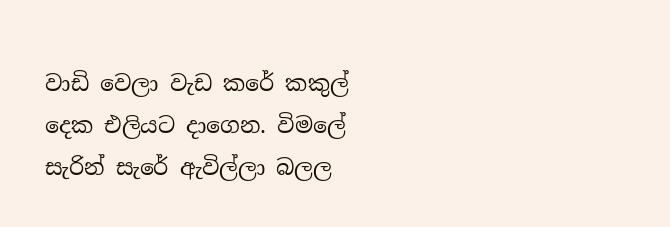වාඩි වෙලා වැඩ කරේ කකුල් දෙක එලියට දාගෙන. විමලේ සැරින් සැරේ ඇවිල්ලා බලල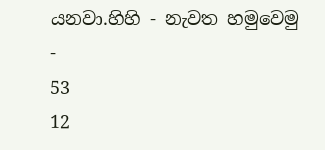යනවා.හිහි - නැවත හමුවෙමු -
53
12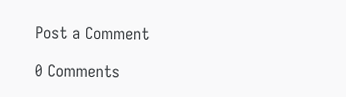Post a Comment

0 Comments